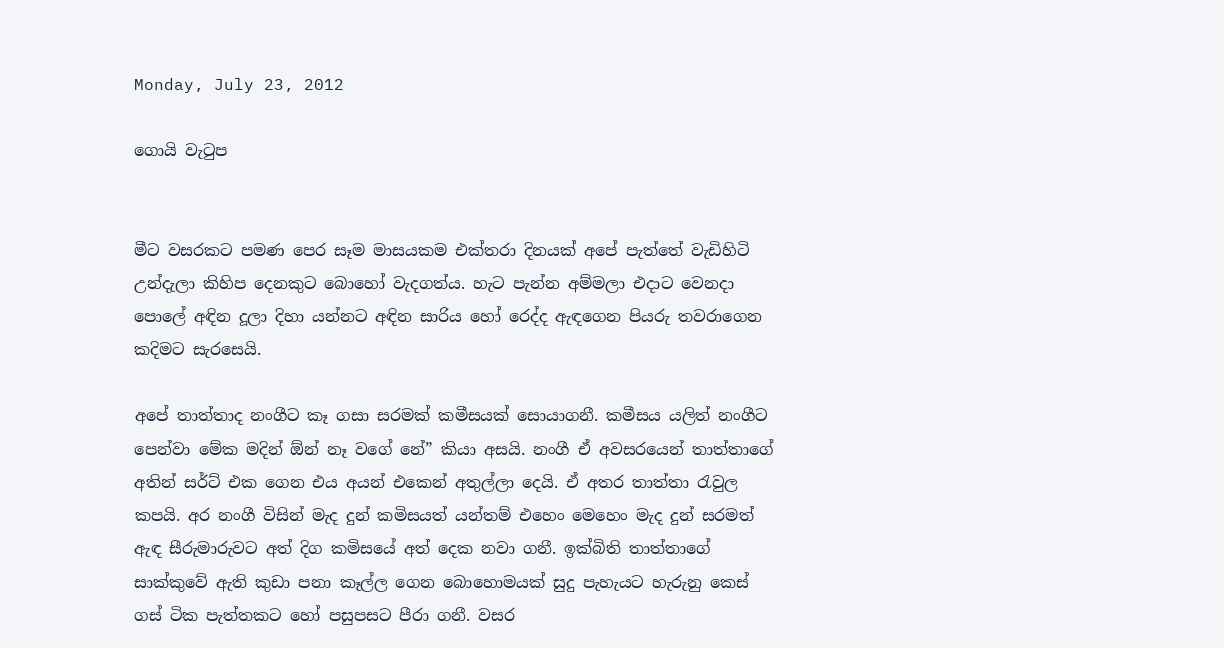Monday, July 23, 2012

ගොයි වැටුප


මීට වසරකට පමණ පෙර සෑම මාසයකම එක්තරා දිනයක් අපේ පැත්තේ වැඩිහිටි උන්දැලා කිහිප දෙනකුට බොහෝ වැදගත්ය. හැට පැන්න අම්මලා එදාට වෙනදා පොලේ අඳින දූලා දිහා යන්නට අඳින සාරිය හෝ රෙද්ද ඇඳගෙන පියරු තවරාගෙන කදිමට සැරසෙයි.

අපේ තාත්තාද නංගීට කෑ ගසා සරමක් කමීසයක් සොයාගනී. කමීසය යලිත් නංගීට පෙන්වා මේක මදින් ඕන් නෑ වගේ නේ” කියා අසයි. නංගී ඒ අවසරයෙන් තාත්තාගේ අතින් සර්ට් එක ගෙන එය අයන් එකෙන් අතුල්ලා දෙයි. ඒ අතර තාත්තා රැවුල කපයි. අර නංගී විසින් මැද දුන් කමිසයත් යන්තම් එහෙං මෙහෙං මැද දුන් සරමත් ඇඳ සීරුමාරුවට අත් දිග කමිසයේ අත් දෙක නවා ගනී. ඉක්බිති තාත්තාගේ සාක්කුවේ ඇති කුඩා පනා කෑල්ල ගෙන බොහොමයක් සුදු පැහැයට හැරුනු කෙස් ගස් ටික පැත්තකට හෝ පසුපසට පීරා ගනී. වසර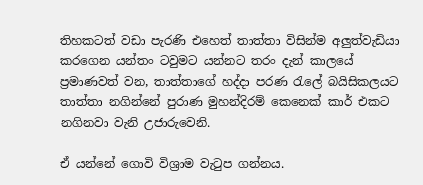තිහකටත් වඩා පැරණි එහෙත් තාත්තා විසින්ම අලුත්වැඩියා කරගෙන යන්තං ටවුමට යන්නට තරං දැන් කාලයේ ප්‍රමාණවත් වන, තාත්තාගේ හද්දා පරණ රැලේ බයිසිකලයට තාත්තා නගින්නේ පුරාණ මුහන්දිරම් කෙනෙක් කාර් එකට නගිනවා වැනි උජාරුවෙනි.

ඒ යන්නේ ගොවි විශ්‍රාම වැටුප ගන්නය.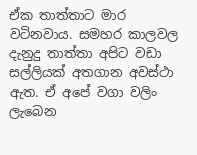ඒක තාත්තාට මාර වටිනවාය. සමහර කාලවල දැනුදු තාත්තා අපිට වඩා සල්ලියක් අතගාන අවස්ථා ඇත. ඒ අපේ වගා වලිං ලැබෙන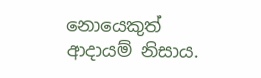නොයෙකුත් ආදායම් නිසාය.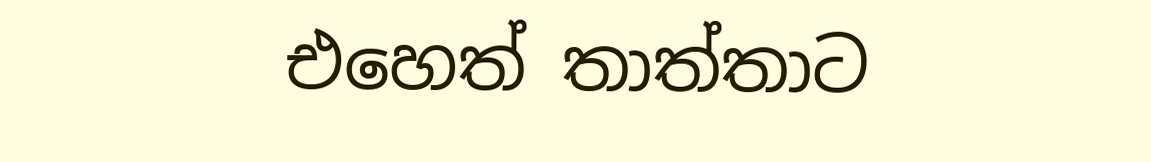එහෙත් තාත්තාට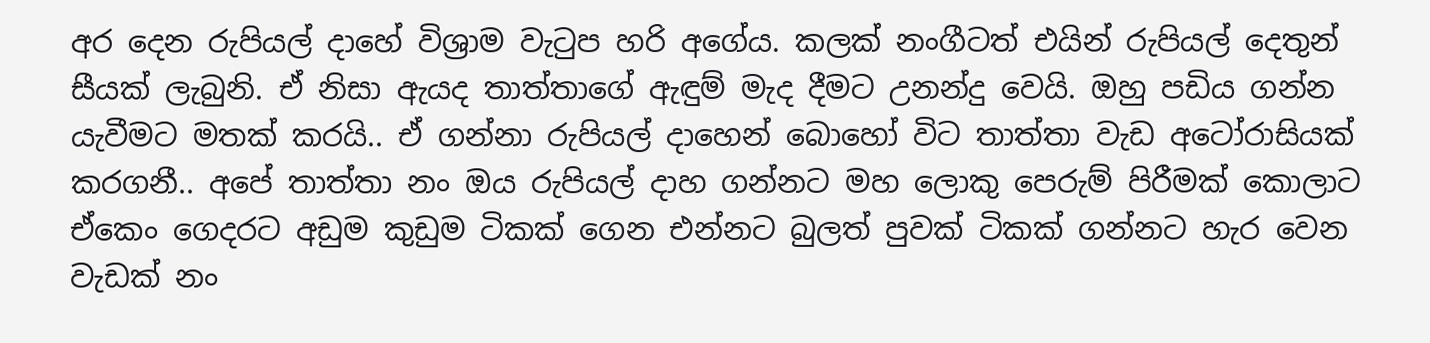අර දෙන රුපියල් දාහේ විශ්‍රාම වැටුප හරි අගේය. කලක් නංගීටත් එයින් රුපියල් දෙතුන් සීයක් ලැබුනි. ඒ නිසා ඇයද තාත්තාගේ ඇඳුම් මැද දීමට උනන්දු වෙයි. ඔහු පඩිය ගන්න යැවීමට මතක් කරයි.. ඒ ගන්නා රුපියල් දාහෙන් බොහෝ විට තාත්තා වැඩ අටෝරාසියක් කරගනී.. අපේ තාත්තා නං ඔය රුපියල් දාහ ගන්නට මහ ලොකු පෙරුම් පිරීමක් කොලාට ඒකෙං ගෙදරට අඩුම කුඩුම ටිකක් ගෙන එන්නට බුලත් පුවක් ටිකක් ගන්නට හැර වෙන වැඩක් නං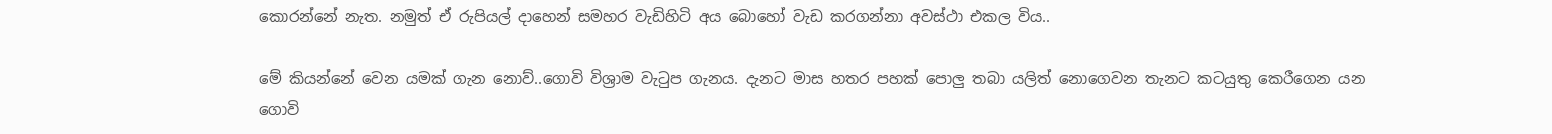කොරන්නේ නැත. නමුත් ඒ රුපියල් දාහෙන් සමහර වැඩිහිටි අය බොහෝ වැඩ කරගන්නා අවස්ථා එකල විය..

මේ කියන්නේ වෙන යමක් ගැන නොව්..ගොවි විශ්‍රාම වැටුප ගැනය. දැනට මාස හතර පහක් පොලු තබා යලිත් නොගෙවන තැනට කටයුතු කෙරීගෙන යන ගොවි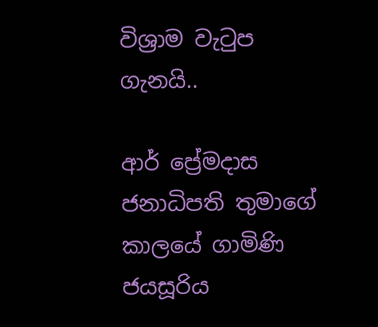විශ්‍රාම වැටුප ගැනයි..

ආර් ප්‍රේමදාස ජනාධිපති තුමාගේ කාලයේ ගාමිණි ජයසූරිය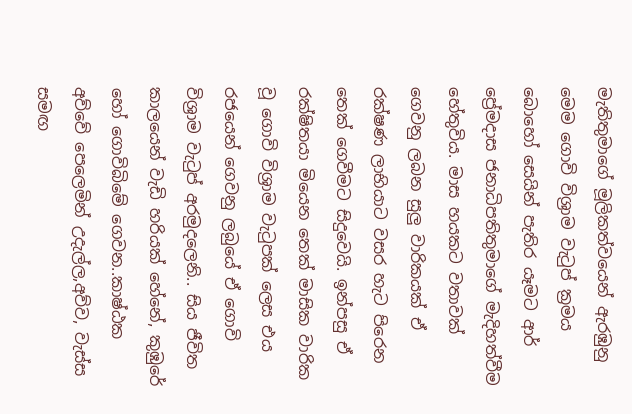මැතිතුමාගේ මූලිකත්වයෙන් ඇරඹුනු මෙම ගොවි විශ්‍රාම වැටුප් ක්‍රමය බොහෝ සෙයින් පැතිර යෑමට ආර් ප්‍රේමදාස ජනාධිපතිතුමාගේ මැදිහත්වීම හේතුවිය. මාස හයකට වතාවක් ගෙවනු ලබන සුලු වාරිකයක් ඒ රක්ෂණ ලාභියාට වසර හැට පිරෙන තෙක් ගෙවීමට සිදුවෙයි. ඉන්පසු ඒ රක්ෂිතයා මියෙන තෙක් මාසික වාරික වූ ගොවි විශ්‍රාම වැටුපක් ලෙස එය රජයෙන් ගෙවනු ලබුයේ ඒ ගොවි විශ්‍රාම වැටුප් අරමුදලෙනි.. සිය ජීවිත කාලයෙන් වැඩි හරියක් හේනේ, කුඹුරේ හෝ ගොවිබිමේ ගෙවන..කාෂ්ඨක අව්වේ පෙලෙමින් උදැල්ල,අව්ව, වැස්ස සමඟ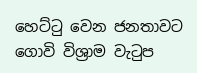හෙට්ටු වෙන ජනතාවට ගොවි විශ්‍රාම වැටුප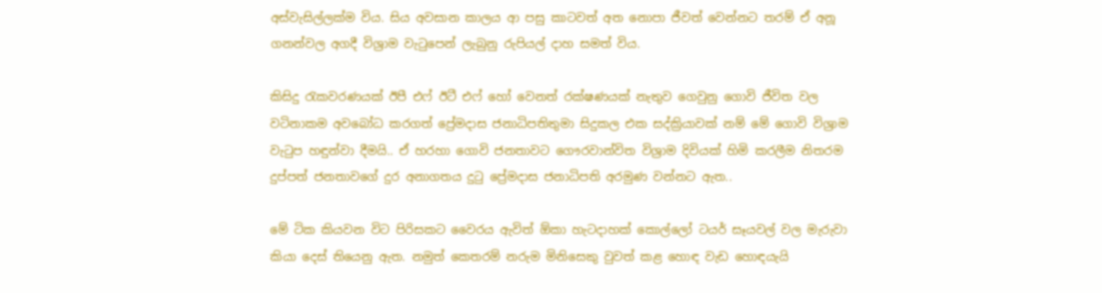අස්වැසිල්ලක්ම විය. සිය අවසාන කාලය ආ පසු කාටවත් අත නොපා ජීවත් වෙන්නට තරම් ඒ අනූ ගනන්වල අගදී විශ්‍රාම වැටුපෙන් ලැබුනු රුපියල් දාහ සමත් විය.

කිසිදු රැකවරණයක් ඊපී එෆ් ඊටී එෆ් හෝ වෙනත් රක්ෂණයක් නැතුව ගෙවුනු ගොවි ජීවිත වල වටිනාකම අවබෝධ කරගත් ප්‍රේමදාස ජනාධිපතිතුමා සිදුකල එක සද්ක්‍රියාවක් නම් මේ ගොවි විශ්‍රාම වැටුප හඳුන්වා දීමයි.. ඒ හරහා ගොවි ජනතාවට ගෞරවාන්විත විශ්‍රාම දිවියක් හිමි කරලීම නිතරම දුප්පත් ජනතාවගේ දුර අනාගතය දුටු ප්‍රේමදාස ජනාධිපති අරමුණ වන්නට ඇත..

මේ ටික කියවන විට පිරිසකට වෛරය ඇවිත් ඕකා හැටදාහක් කොල්ලෝ ටයර් සෑයවල් වල මැරුවා කියා දෙස් තියෙනු ඇත. නමුත් කෙතරම් නරුම මිනිසෙකු වුවත් කළ හොඳ වැඩ හොඳයැයි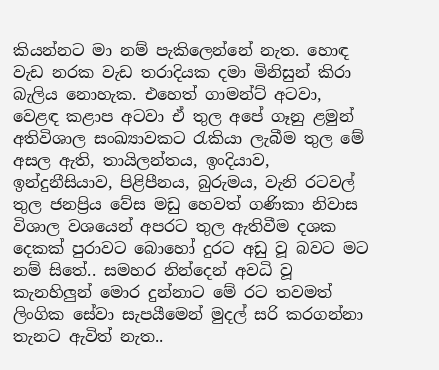කියන්නට මා නම් පැකිලෙන්නේ නැත. හොඳ වැඩ නරක වැඩ තරාදියක දමා මිනිසුන් කිරා බැලිය නොහැක. එහෙත් ගාමන්ට් අටවා, වෙළඳ කළාප අටවා ඒ තුල අපේ ගෑනු ළමුන් අතිවිශාල සංඛ්‍යාවකට රැකියා ලැබීම තුල මේ අසල ඇති, තායිලන්තය, ඉංදියාව, ඉන්දුනීසියාව, පිළිපීනය, බුරුමය, වැනි රටවල් තුල ජනප්‍රිය වේස මඩු හෙවත් ගණිකා නිවාස විශාල වශයෙන් අපරට තුල ඇතිවීම දශක දෙකක් පුරාවට බොහෝ දුරට අඩු වූ බවට මට නම් සිතේ.. සමහර නින්දෙන් අවධි වූ කැනහිලුන් මොර දුන්නාට මේ රට තවමත් ලිංගික සේවා සැපයීමෙන් මුදල් සරි කරගන්නා තැනට ඇවිත් නැත..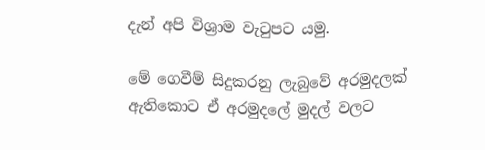දැන් අපි විශ්‍රාම වැටුපට යමු.

මේ ගෙවීම් සිදුකරනු ලැබුවේ අරමුදලක් ඇතිකොට ඒ අරමුදලේ මුදල් වලට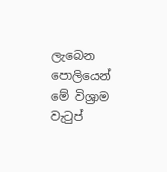ලැබෙන පොලියෙන් මේ විශ්‍රාම වැටුප්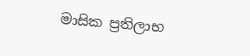මාසික ප්‍රතිලාභ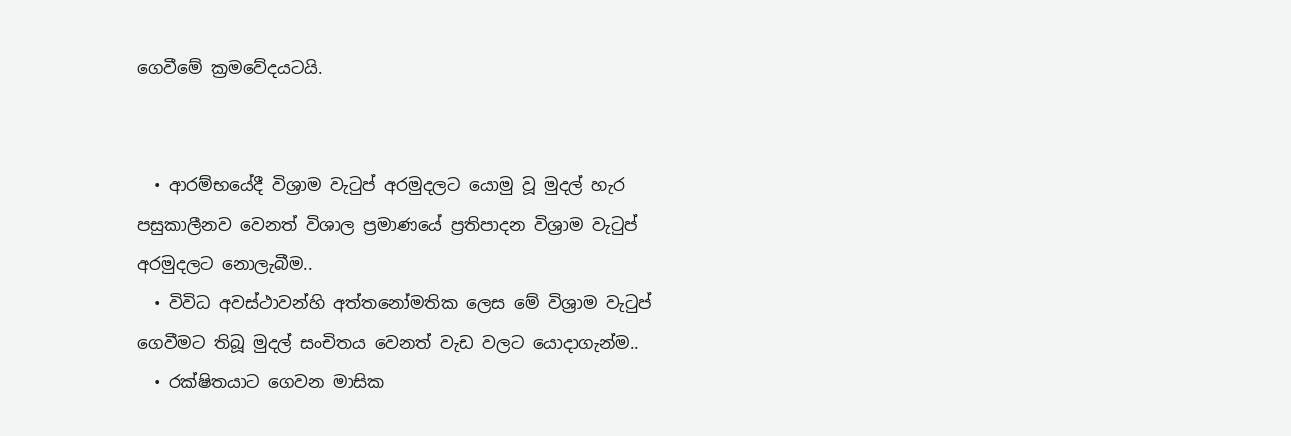ගෙවීමේ ක්‍රමවේදයටයි.


  • ආරම්භයේදී විශ්‍රාම වැටුප් අරමුදලට යොමු වූ මුදල් හැර පසුකාලීනව වෙනත් විශාල ප්‍රමාණයේ ප්‍රතිපාදන විශ්‍රාම වැටුප් අරමුදලට නොලැබීම..
  • විවිධ අවස්ථාවන්හි අත්තනෝමතික ලෙස මේ විශ්‍රාම වැටුප් ගෙවීමට තිබූ මුදල් සංචිතය වෙනත් වැඩ වලට යොදාගැන්ම..
  • රක්ෂිතයාට ගෙවන මාසික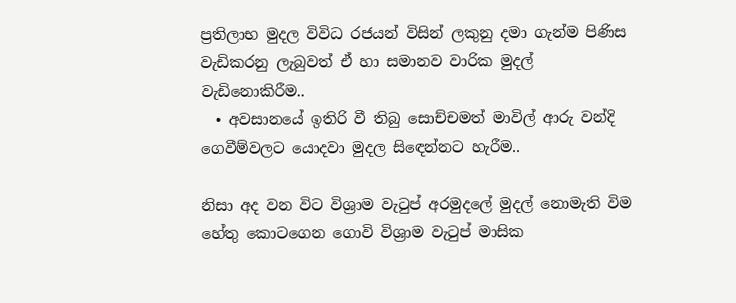ප්‍රතිලාභ මුදල විවිධ රජයන් විසින් ලකුනු දමා ගැන්ම පිණිස වැඩිකරනු ලැබුවත් ඒ හා සමානව වාරික මුදල් වැඩිනොකිරීම..
  • අවසානයේ ඉතිරි වී තිබු සොච්චමත් මාවිල් ආරු වන්දි ගෙවීම්වලට යොදවා මුදල සිඳෙන්නට හැරීම..

නිසා අද වන විට විශ්‍රාම වැටුප් අරමුදලේ මුදල් නොමැති විම හේතු කොටගෙන ගොවි විශ්‍රාම වැටුප් මාසික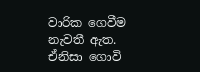වාරික ගෙවීම නැවතී ඇත. ඒනිසා ගොවි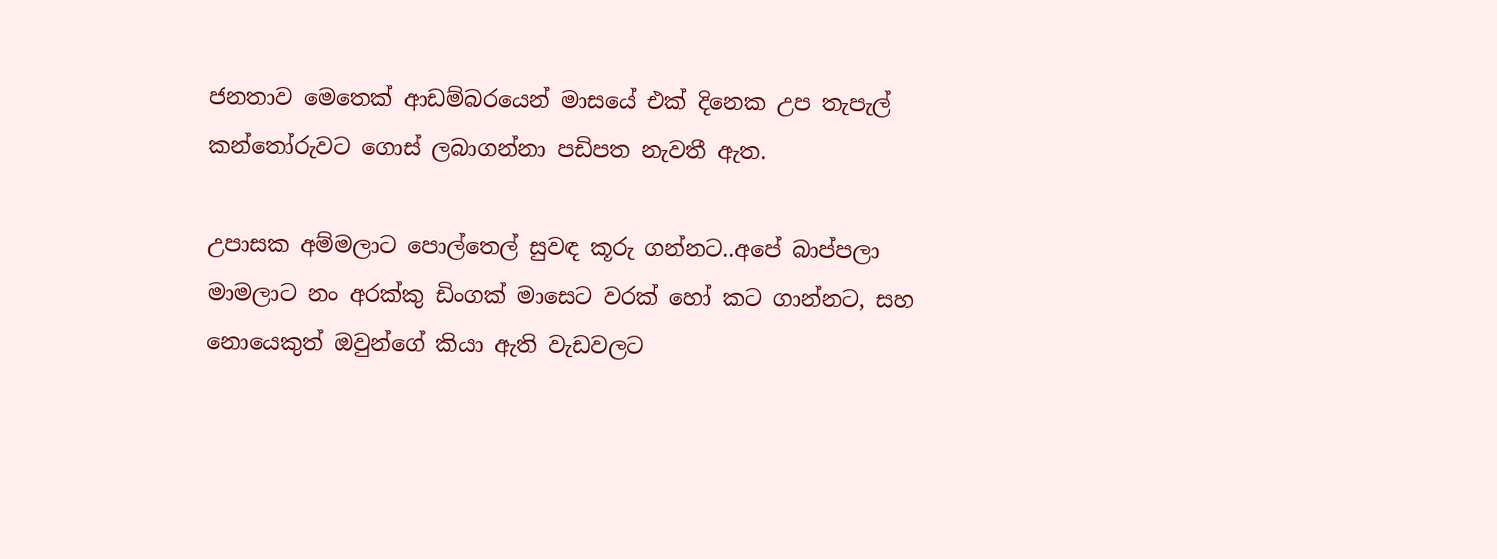ජනතාව මෙතෙක් ආඩම්බරයෙන් මාසයේ එක් දිනෙක උප තැපැල් කන්තෝරුවට ගොස් ලබාගන්නා පඩිපත නැවතී ඇත.

උපාසක අම්මලාට පොල්තෙල් සුවඳ කූරු ගන්නට..අපේ බාප්පලා මාමලාට නං අරක්කු ඩිංගක් මාසෙට වරක් හෝ කට ගාන්නට, සහ නොයෙකුත් ඔවුන්ගේ කියා ඇති වැඩවලට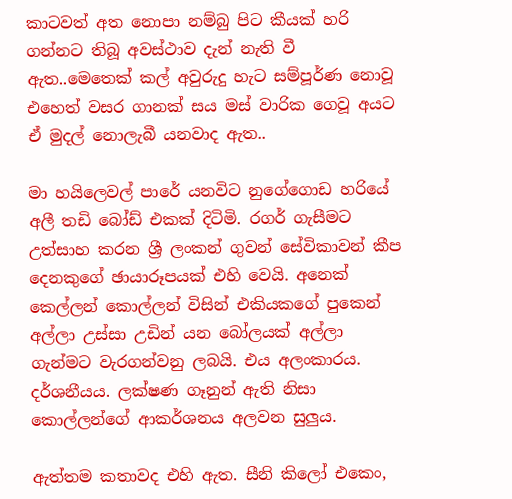කාටවත් අත නොපා නම්බු පිට කීයක් හරි ගන්නට තිබූ අවස්ථාව දැන් නැති වී ඇත..මෙතෙක් කල් අවුරුදු හැට සම්පූර්ණ නොවූ එහෙත් වසර ගානක් සය මස් වාරික ගෙවූ අයට ඒ මුදල් නොලැබී යනවාද ඇත..

මා හයිලෙවල් පාරේ යනවිට නුගේගොඩ හරියේ අලී තඩි බෝඩ් එකක් දිටිමි. රගර් ගැසීමට උත්සාහ කරන ශ්‍රී ලංකන් ගුවන් සේවිකාවන් කීප දෙනකුගේ ඡායාරූපයක් එහි වෙයි. අනෙක් කෙල්ලන් කොල්ලන් විසින් එකියකගේ පුකෙන් අල්ලා උස්සා උඩින් යන බෝලයක් අල්ලා ගැන්මට වැරගන්වනු ලබයි. එය අලංකාරය. දර්ශනීයය. ලක්ෂණ ගෑනුන් ඇති නිසා කොල්ලන්ගේ ආකර්ශනය අලවන සුලුය.

ඇත්තම කතාවද එහි ඇත. සීනි කිලෝ එකෙං,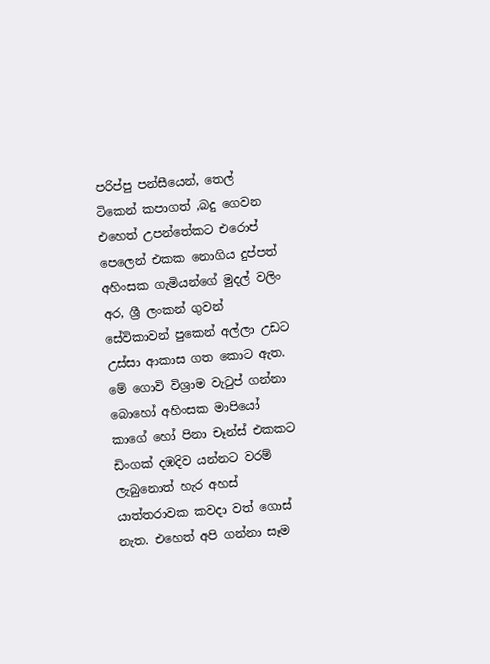පරිප්පු පන්සීයෙන්, තෙල් ටිකෙන් කපාගත් ,බදු ගෙවන එහෙත් උපන්තේකට එරොප් පෙලෙන් එකක නොගිය දුප්පත් අහිංසක ගැමියන්ගේ මුදල් වලිං අර, ශ්‍රී ලංකන් ගුවන් සේවිකාවන් පුකෙන් අල්ලා උඩට උස්සා ආකාස ගත කොට ඇත. මේ ගොවි විශ්‍රාම වැටුප් ගන්නා බොහෝ අහිංසක මාපියෝ කාගේ හෝ පිනා චෑන්ස් එකකට ඩිංගක් දඹදිව යන්නට වරම් ලැබුනොත් හැර අහස් යාත්තරාවක කවදා වත් ගොස් නැත. එහෙත් අපි ගන්නා සෑම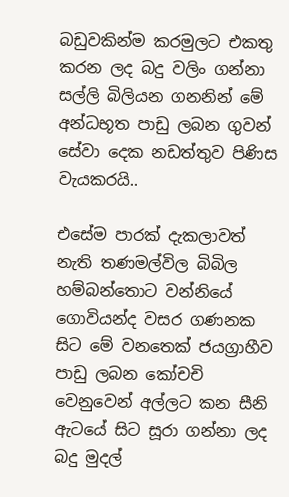බඩුවකින්ම කරමුලට එකතු කරන ලද බදු වලිං ගන්නා සල්ලි බිලියන ගනනින් මේ අන්ධභූත පාඩු ලබන ගුවන් සේවා දෙක නඩත්තුව පිණිස වැයකරයි..

එසේම පාරක් දැකලාවත් නැති තණමල්විල බිබිල හම්බන්තොට වන්නියේ ගොවියන්ද වසර ගණනක සිට මේ වනතෙක් ජයග්‍රාහීව පාඩු ලබන කෝචචි වෙනුවෙන් අල්ලට කන සීනි ඇටයේ සිට සූරා ගන්නා ලද බදු මුදල්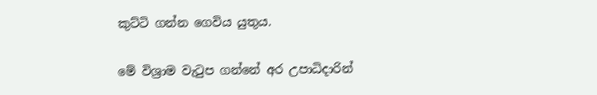කුට්ටි ගන්න ගෙවිය යුතුය.

මේ විශ්‍රාම වැටුප ගන්නේ අර උපාධිදාරින්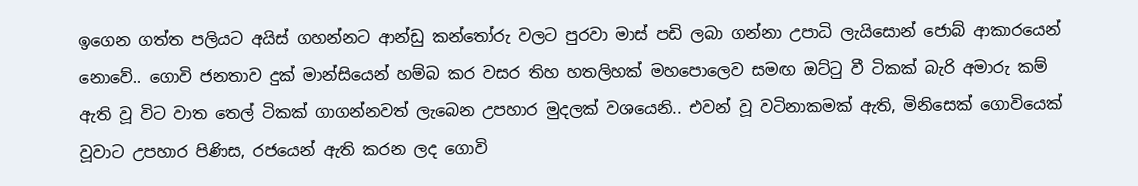ඉගෙන ගත්ත පලියට අයිස් ගහන්නට ආන්ඩු කන්තෝරු වලට පුරවා මාස් පඩි ලබා ගන්නා උපාධි ලැයිසොන් ජොබ් ආකාරයෙන් නොවේ.. ගොවි ජනතාව දුක් මාන්සියෙන් හම්බ කර වසර තිහ හතලිහක් මහපොලෙව සමඟ ඔට්ටු වී ටිකක් බැරි අමාරු කම් ඇති වූ විට වාත තෙල් ටිකක් ගාගන්නවත් ලැබෙන උපහාර මුදලක් වශයෙනි.. එවන් වූ වටිනාකමක් ඇති, මිනිසෙක් ගොවියෙක් වූවාට උපහාර පිණිස, රජයෙන් ඇති කරන ලද ගොවි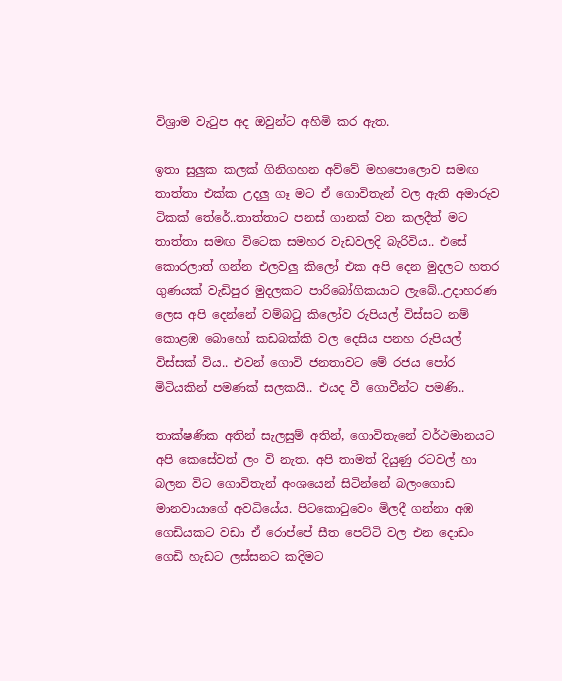විශ්‍රාම වැටුප අද ඔවුන්ට අහිමි කර ඇත.

ඉතා සුලුක කලක් ගිනිගහන අව්වේ මහපොලොව සමඟ තාත්තා එක්ක උදලු ගෑ මට ඒ ගොවිතැන් වල ඇති අමාරුව ටිකක් තේරේ..තාත්තාට පනස් ගානක් වන කලදීත් මට තාත්තා සමඟ විටෙක සමහර වැඩවලදි බැරිවිය.. එසේ කොරලාත් ගන්න එලවලු කිලෝ එක අපි දෙන මුදලට හතර ගුණයක් වැඩිපුර මුදලකට පාරිබෝගිකයාට ලැබේ..උදාහරණ ලෙස අපි දෙන්නේ වම්බටු කිලෝව රුපියල් විස්සට නම් කොළඹ බොහෝ කඩබක්කි වල දෙසිය පනහ රුපියල් විස්සක් විය.. එවන් ගොවි ජනතාවට මේ රජය පෝර මිටියකින් පමණක් සලකයි.. එයද වී ගොවීන්ට පමණි..

තාක්ෂණික අතින් සැලසුම් අතින්, ගොවිතැනේ වර්ථමානයට අපි කෙසේවත් ලං වි නැත. අපි තාමත් දියුණු රටවල් හා බලන විට ගොවිතැන් අංශයෙන් සිටින්නේ බලංගොඩ මානවායාගේ අවධියේය. පිටකොටුවෙං මිලදී ගන්නා අඹ ගෙඩියකට වඩා ඒ රොප්පේ සීත පෙට්ටි වල එන දොඩං ගෙඩි හැඩට ලස්සනට කදිමට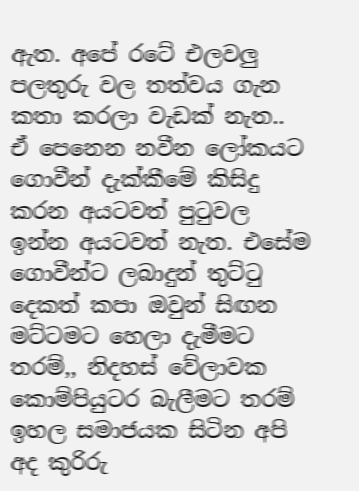ඇත. අපේ රටේ එලවලු පලතුරු වල තත්වය ගැන කතා කරලා වැඩක් නැත.. ඒ පෙනෙන නවීන ලෝකයට ගොවීන් දැක්කීමේ කිසිදු කරන අයටවත් පුටුවල ඉන්න අයටවත් නැත. එසේම ගොවීන්ට ලබාදුන් තුට්ටු දෙකත් කපා ඔවුන් සිඟන මට්ටමට හෙලා දැමීමට තරම්,, නිදහස් වේලාවක කොම්පියුටර බැලීමට තරම් ඉහල සමාජයක සිටින අපි අද කුරිරු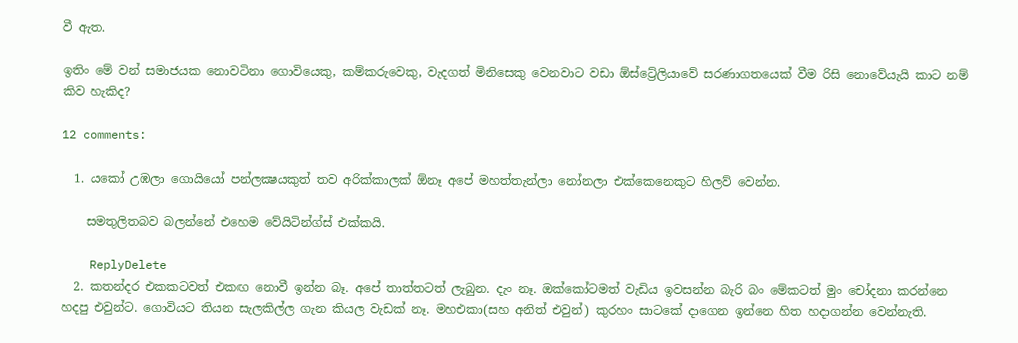වී ඇත.

ඉතිං මේ වන් සමාජයක නොවටිනා ගොවියෙකු, කම්කරුවෙකු, වැදගත් මිනිසෙකු වෙනවාට වඩා ඕස්ට්‍රේලියාවේ සරණාගතයෙක් වීම රිසි නොවේයැයි කාට නම් කිව හැකිද?

12 comments:

  1. යකෝ උඹලා ගොයියෝ පන්ලක්‍ෂයකුත් තව අරික්කාලක් ඕනෑ අපේ මහත්තැන්ලා නෝනලා එක්කෙනෙකුට හිලව් වෙන්න.

    සමතුලිතබව බලන්නේ එහෙම වේයිටින්ග්ස් එක්කයි.

    ReplyDelete
  2. කතන්දර එකකටවත් එකඟ නොවී ඉන්න බෑ. අපේ තාත්තටත් ලැබුන. දැං නෑ. ඔක්කෝටමත් වැඩිය ඉවසන්න බැරි බං මේකටත් මුං චෝදනා කරන්නෙ හදපු එවුන්ට. ගොවියට තියන සැලකිල්ල ගැන කියල වැඩක් නෑ. මහඑකා(සහ අනිත් එවුන්) කුරහං සාටකේ දාගෙන ඉන්නෙ හිත හදාගන්න වෙන්නැති.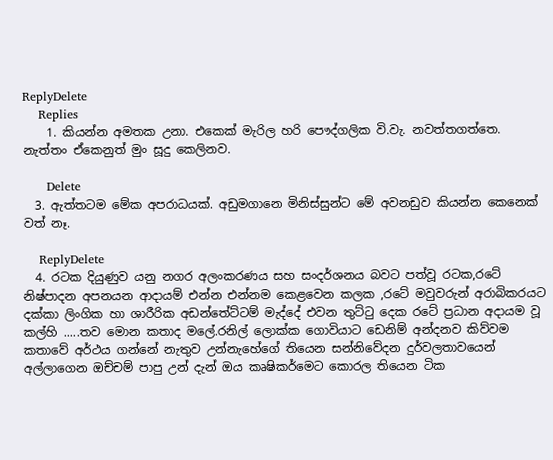ReplyDelete
    Replies
    1. කියන්න අමතක උනා. එකෙක් මැරිල හරි පෞද්ගලික වි.වැ. නවත්තගත්තෙ. නැත්තං ඒකෙනුත් මුං සූදු කෙලිනව.

      Delete
  3. ඇත්තටම මේක අපරාධයක්. අඩුමගානෙ මිනිස්සුන්ට මේ අවනඩුව කියන්න කෙනෙක් වත් නෑ.

    ReplyDelete
  4. රටක දියුණුව යනු නගර අලංකරණය සහ සංදර්ශනය බවට පත්වූ රටක,රටේ නිෂ්පාදන අපනයන ආදායම් එන්න එන්නම කෙළවෙන කලක ,රටේ මවුවරුන් අරාබිකරයට දක්කා ලිංගික හා ශාරීරික අඩන්තේට්ටම් මැද්දේ එවන තුට්ටු දෙක රටේ ප්‍රධාන අදායම වූ කල්හි .....තව මොන කතාද මලේ.රනිල් ලොක්ක ගොවියාට ඩෙනිම් අන්දනව කිව්වම කතාවේ අර්ථය ගන්නේ නැතුව උන්නැහේගේ තියෙන සන්නිවේදන දුර්වලතාවයෙන් අල්ලාගෙන ඔච්චම් පාපු උන් දැන් ඔය කෘෂිකර්මෙට කොරල තියෙන ටික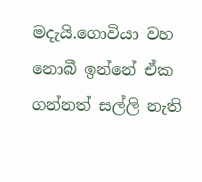මදැයි.ගොවියා වහ නොබී ඉන්නේ ඒක ගන්නත් සල්ලි නැති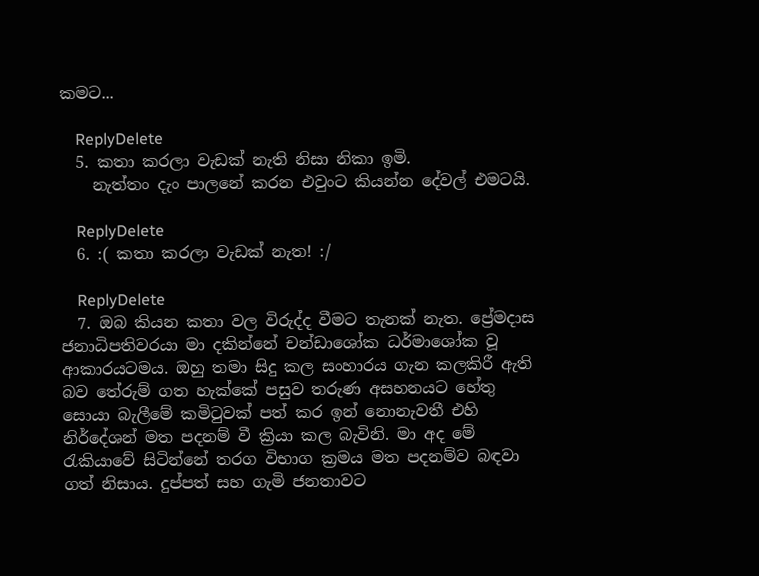කමට...

    ReplyDelete
  5. කතා කරලා වැඩක් නැති නිසා නිකා ඉමි.
    නැත්තං දැං පාලනේ කරන එවුංට කියන්න දේවල් එමටයි.

    ReplyDelete
  6. :( කතා කරලා වැඩක් නැත! :/

    ReplyDelete
  7. ඔබ කියන කතා වල විරුද්ද වීමට තැනක් නැත. ප්‍රේමදාස ජනාධිපතිවරයා මා දකින්නේ චන්ඩාශෝක ධර්මාශෝක වූ ආකාරයටමය. ඔහු තමා සිදු කල සංහාරය ගැන කලකිරී ඇති බව තේරුම් ගත හැක්කේ පසුව තරුණ අසහනයට හේතු සොයා බැලීමේ කමිටුවක් පත් කර ඉන් නොනැවතී එහි නිර්දේශන් මත පදනම් වී ක්‍රියා කල බැවිනි. මා අද මේ රැකියාවේ සිටින්නේ තරග විභාග ක්‍රමය මත පදනම්ව බඳවා ගත් නිසාය. දුප්පත් සහ ගැමි ජනතාවට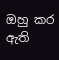ඔහු කර ඇති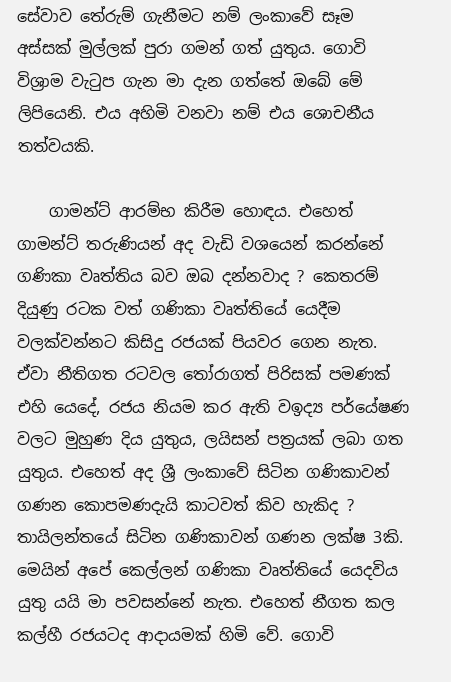සේවාව තේරුම් ගැනීමට නම් ලංකාවේ සෑම අස්සක් මුල්ලක් පුරා ගමන් ගත් යුතුය. ගොවි විශ්‍රාම වැටුප ගැන මා දැන ගත්තේ ඔබේ මේ ලිපියෙනි. එය අහිමි වනවා නම් එය ශොචනීය තත්වයකි.

    ගාමන්ට් ආරම්භ කිරීම හොඳය. එහෙත් ගාමන්ට් තරුණියන් අද වැඩි වශයෙන් කරන්නේ ගණිකා වෘත්තිය බව ඔබ දන්නවාද ? කෙතරම් දියුණු රටක වත් ගණිකා වෘත්තියේ යෙදීම වලක්වන්නට කිසිදු රජයක් පියවර ගෙන නැත. ඒවා නීතිගත රටවල තෝරාගත් පිරිසක් පමණක් එහි යෙදේ, රජය නියම කර ඇති වඉද්‍ය පර්යේෂණ වලට මුහුණ දිය යුතුය, ලයිසන් පත්‍රයක් ලබා ගත යුතුය. එහෙත් අද ශ්‍රී ලංකාවේ සිටින ගණිකාවන් ගණන කොපමණදැයි කාටවත් කිව හැකිද ? තායිලන්තයේ සිටින ගණිකාවන් ගණන ලක්ෂ 3කි. මෙයින් අපේ කෙල්ලන් ගණිකා වෘත්තියේ යෙදවිය යුතු යයි මා පවසන්නේ නැත. එහෙත් නීගත කල කල්හී රජයටද ආදායමක් හිමි වේ. ගොවි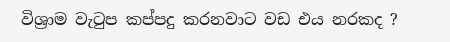විශ්‍රාම වැටුප කප්පදු කරනවාට වඩ එය නරකද ?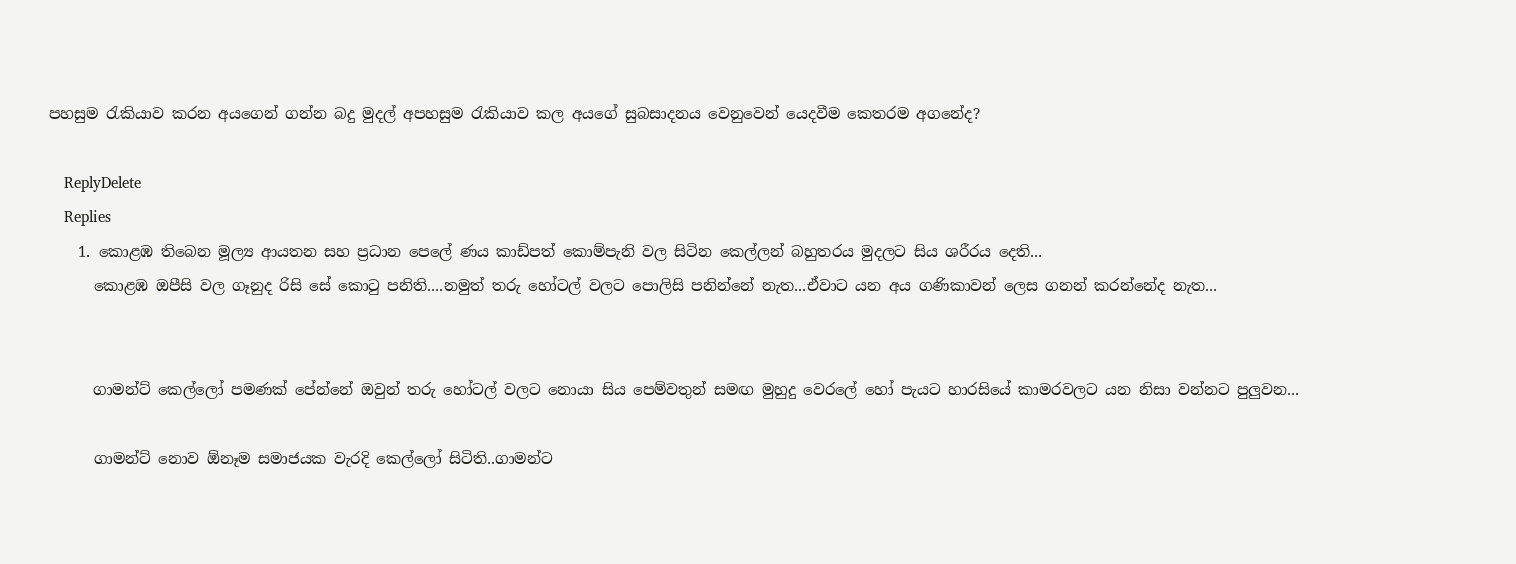පහසුම රැකියාව කරන අයගෙන් ගන්න බදු මුදල් අපහසුම රැකියාව කල අයගේ සුබසාදනය වෙනුවෙන් යෙදවීම කෙතරම අගනේද?

    ReplyDelete
    Replies
    1. කොළඹ තිබෙන මූල්‍ය ආයතන සහ ප්‍රධාන පෙලේ ණය කාඩ්පත් කොම්පැනි වල සිටින කෙල්ලන් බහුතරය මුදලට සිය ශරීරය දෙති...
      කොළඹ ඔපීසි වල ගෑනුද රිසි සේ කොටු පනිති....නමුත් තරු හෝටල් වලට පොලිසි පනින්නේ නැත...ඒවාට යන අය ගණිකාවන් ලෙස ගනන් කරන්නේද නැත...


      ගාමන්ට් කෙල්ලෝ පමණක් පේන්නේ ඔවුන් තරු හෝටල් වලට නොයා සිය පෙම්වතුන් සමඟ මුහුදු වෙරලේ හෝ පැයට හාරසියේ කාමරවලට යන නිසා වන්නට පුලුවන...

      ගාමන්ට් නොව ඕනෑම සමාජයක වැරදි කෙල්ලෝ සිටිති..ගාමන්ට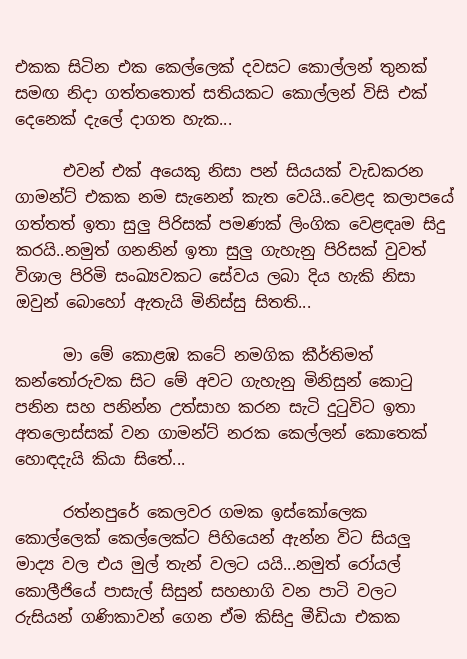එකක සිටින එක කෙල්ලෙක් දවසට කොල්ලන් තුනක් සමඟ නිදා ගත්තතොත් සතියකට කොල්ලන් විසි එක් දෙනෙක් දැලේ දාගත හැක...

      එවන් එක් අයෙකු නිසා පන් සියයක් වැඩකරන ගාමන්ට් එකක නම සැනෙන් කැත වෙයි..වෙළද කලාපයේ ගත්තත් ඉතා සුලු පිරිසක් පමණක් ලිංගික වෙළඳෘම සිදු කරයි..නමුත් ගනනින් ඉතා සුලු ගැහැනු පිරිසක් වුවත් විශාල පිරිමි සංඛ්‍යවකට සේවය ලබා දිය හැකි නිසා ඔවුන් බොහෝ ඇතැයි මිනිස්සු සිතති...

      මා මේ කොළඹ කටේ නමගික කීර්තිමත් කන්තෝරුවක සිට මේ අවට ගැහැනු මිනිසුන් කොටු පනින සහ පනින්න උත්සාහ කරන සැටි දුටුවිට ඉතා අතලොස්සක් වන ගාමන්ට් නරක කෙල්ලන් කොතෙක් හොඳදැයි කියා සිතේ...

      රත්නපුරේ කෙලවර ගමක ඉස්කෝලෙක කොල්ලෙක් කෙල්ලෙක්ට පිහියෙන් ඇන්න විට සියලු මාද්‍ය වල එය මුල් තැන් වලට යයි...නමුත් රෝයල් කොලීජියේ පාසැල් සිසුන් සහභාගි වන පාටි වලට රුසියන් ගණිකාවන් ගෙන ඒම කිසිදු මීඩියා එකක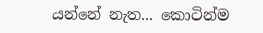යන්නේ නැත... කොටින්ම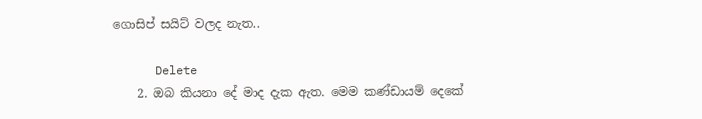ගොසිප් සයිට් වලද නැත..

      Delete
    2. ඔබ කියනා දේ මාද දැක ඇත. මෙම කණ්ඩායම් දෙකේ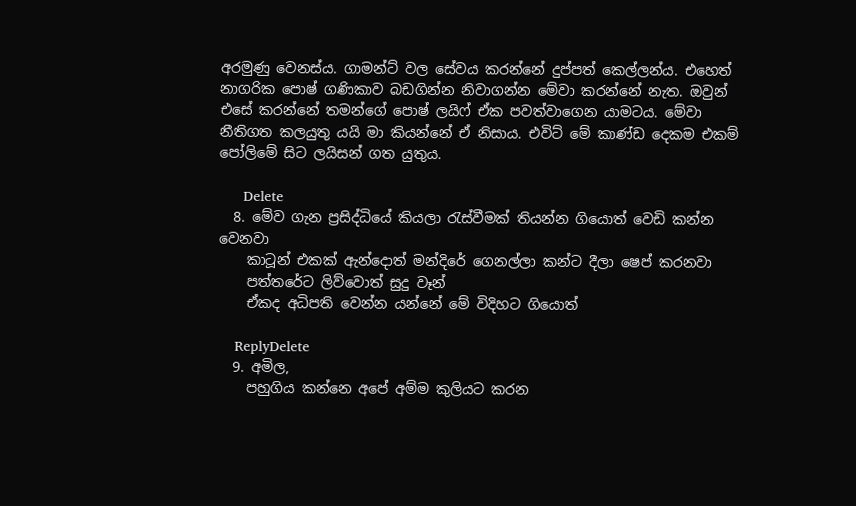අරමුණු වෙනස්ය. ගාමන්ට් වල සේවය කරන්නේ දුප්පත් කෙල්ලන්ය. එහෙත් නාගරික පොෂ් ගණිකාව බඩගින්න නිවාගන්න මේවා කරන්නේ නැත. ඔවුන් එසේ කරන්නේ තමන්ගේ පොෂ් ‍ලයිෆ් ඒක පවත්වාගෙන යාමටය. මේවා නීතිගත කලයුතු යයි මා කියන්නේ ඒ නිසාය. එවිට් මේ කාණ්ඩ දෙකම එකම් පෝලිමේ සිට ලයිසන් ගත යුතුය.

      Delete
  8. මේව ගැන ප්‍රසිද්ධියේ කියලා රැස්වීමක් තියන්න ගියොත් වෙඩි කන්න වෙනවා
    කාටූන් එකක් ඇන්දොත් මන්දිරේ ගෙනල්ලා කන්ට දීලා ෂෙප් කරනවා
    පත්තරේට ලිව්වොත් සුදු වෑන්
    ඒකද අධිපති වෙන්න යන්නේ මේ විදිහට ගියොත්

    ReplyDelete
  9. අමිල,
    පහුගිය කන්නෙ අපේ අම්ම කුලියට කරන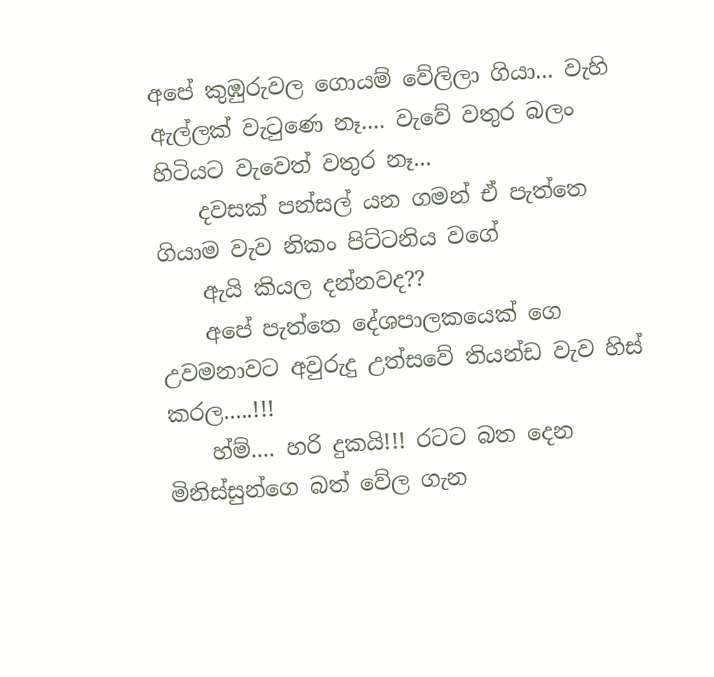අපේ කුඹුරුවල ගොයම් වේලිලා ගියා... වැහි ඇල්ලක් වැටුණෙ නෑ.... වැවේ වතුර බලං හිටියට වැවෙත් වතුර නෑ...
    දවසක් පන්සල් යන ගමන් ඒ පැත්තෙ ගියාම වැව නිකං පිට්ටනිය වගේ
    ඇයි කියල දන්නවද??
    අපේ පැත්තෙ දේශපාලකයෙක් ගෙ උවමනාවට අවුරුදු උත්සවේ තියන්ඩ වැව හිස් කරල.....!!!
    හ්ම්.... හරි දුකයි!!! රටට බත දෙන මිනිස්සුන්ගෙ බත් වේල ගැන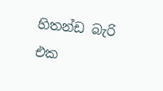හිතන්ඩ බැරි එක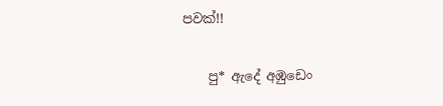පවක්!!

    පු* ඇදේ අඹුඩෙං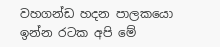වහගන්ඩ හදන පාලකයො ඉන්න රටක අපි මේ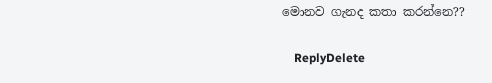මොනව ගැනද කතා කරන්නෙ??

    ReplyDelete